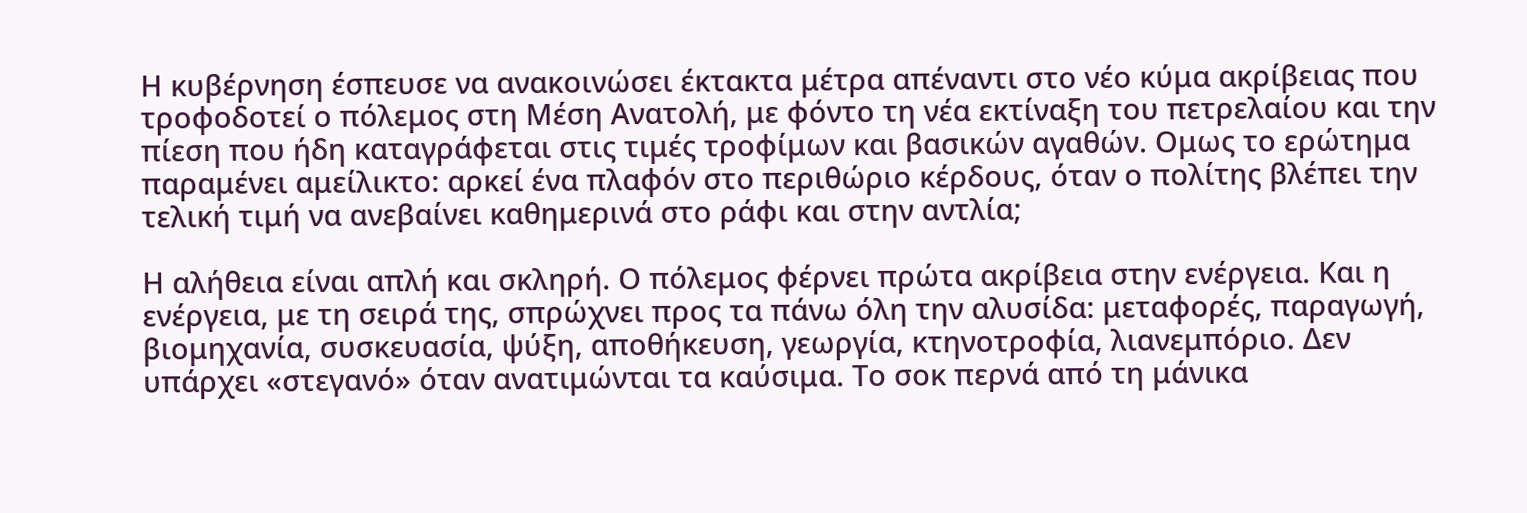Η κυβέρνηση έσπευσε να ανακοινώσει έκτακτα μέτρα απέναντι στο νέο κύμα ακρίβειας που τροφοδοτεί ο πόλεμος στη Μέση Ανατολή, με φόντο τη νέα εκτίναξη του πετρελαίου και την πίεση που ήδη καταγράφεται στις τιμές τροφίμων και βασικών αγαθών. Ομως το ερώτημα παραμένει αμείλικτο: αρκεί ένα πλαφόν στο περιθώριο κέρδους, όταν ο πολίτης βλέπει την τελική τιμή να ανεβαίνει καθημερινά στο ράφι και στην αντλία;

Η αλήθεια είναι απλή και σκληρή. Ο πόλεμος φέρνει πρώτα ακρίβεια στην ενέργεια. Και η ενέργεια, με τη σειρά της, σπρώχνει προς τα πάνω όλη την αλυσίδα: μεταφορές, παραγωγή, βιομηχανία, συσκευασία, ψύξη, αποθήκευση, γεωργία, κτηνοτροφία, λιανεμπόριο. Δεν υπάρχει «στεγανό» όταν ανατιμώνται τα καύσιμα. Το σοκ περνά από τη μάνικα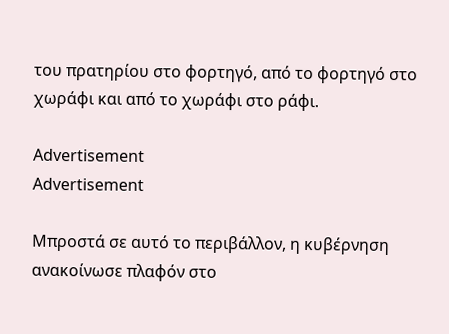του πρατηρίου στο φορτηγό, από το φορτηγό στο χωράφι και από το χωράφι στο ράφι.

Advertisement
Advertisement

Μπροστά σε αυτό το περιβάλλον, η κυβέρνηση ανακοίνωσε πλαφόν στο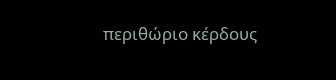περιθώριο κέρδους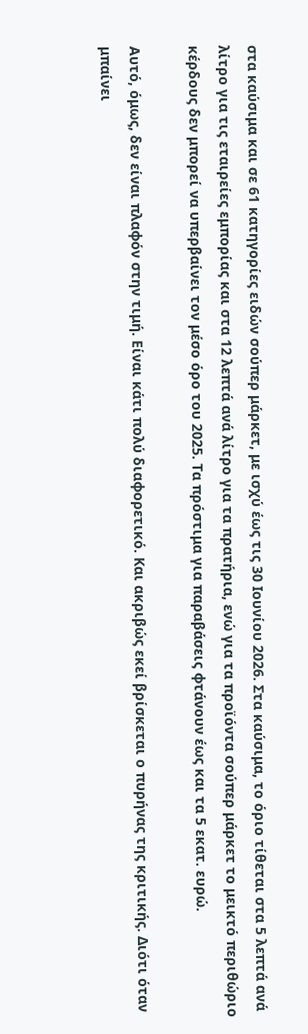στα καύσιμα και σε 61 κατηγορίες ειδών σούπερ μάρκετ, με ισχύ έως τις 30 Ιουνίου 2026. Στα καύσιμα, το όριο τίθεται στα 5 λεπτά ανά λίτρο για τις εταιρείες εμπορίας και στα 12 λεπτά ανά λίτρο για τα πρατήρια, ενώ για τα προϊόντα σούπερ μάρκετ το μεικτό περιθώριο κέρδους δεν μπορεί να υπερβαίνει τον μέσο όρο του 2025. Τα πρόστιμα για παραβάσεις φτάνουν έως και τα 5 εκατ. ευρώ.

Αυτό, όμως, δεν είναι πλαφόν στην τιμή. Είναι κάτι πολύ διαφορετικό. Και ακριβώς εκεί βρίσκεται ο πυρήνας της κριτικής. Διότι όταν μπαίνει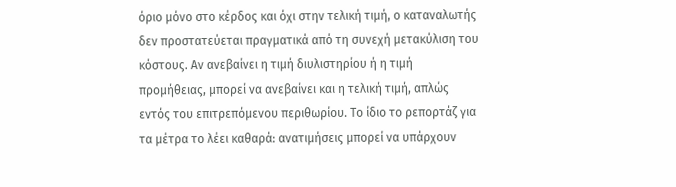όριο μόνο στο κέρδος και όχι στην τελική τιμή, ο καταναλωτής δεν προστατεύεται πραγματικά από τη συνεχή μετακύλιση του κόστους. Αν ανεβαίνει η τιμή διυλιστηρίου ή η τιμή προμήθειας, μπορεί να ανεβαίνει και η τελική τιμή, απλώς εντός του επιτρεπόμενου περιθωρίου. Το ίδιο το ρεπορτάζ για τα μέτρα το λέει καθαρά: ανατιμήσεις μπορεί να υπάρχουν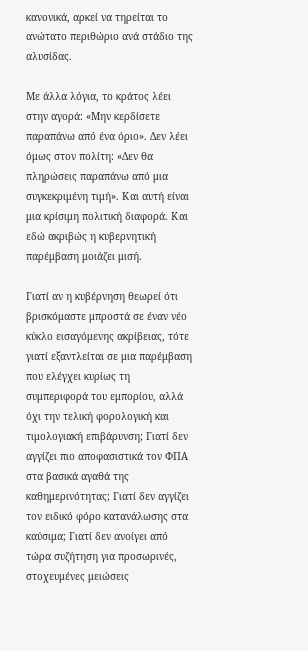κανονικά, αρκεί να τηρείται το ανώτατο περιθώριο ανά στάδιο της αλυσίδας.

Με άλλα λόγια, το κράτος λέει στην αγορά: «Μην κερδίσετε παραπάνω από ένα όριο». Δεν λέει όμως στον πολίτη: «Δεν θα πληρώσεις παραπάνω από μια συγκεκριμένη τιμή». Και αυτή είναι μια κρίσιμη πολιτική διαφορά. Και εδώ ακριβώς η κυβερνητική παρέμβαση μοιάζει μισή.

Γιατί αν η κυβέρνηση θεωρεί ότι βρισκόμαστε μπροστά σε έναν νέο κύκλο εισαγόμενης ακρίβειας, τότε γιατί εξαντλείται σε μια παρέμβαση που ελέγχει κυρίως τη συμπεριφορά του εμπορίου, αλλά όχι την τελική φορολογική και τιμολογιακή επιβάρυνση; Γιατί δεν αγγίζει πιο αποφασιστικά τον ΦΠΑ στα βασικά αγαθά της καθημερινότητας; Γιατί δεν αγγίζει τον ειδικό φόρο κατανάλωσης στα καύσιμα; Γιατί δεν ανοίγει από τώρα συζήτηση για προσωρινές, στοχευμένες μειώσεις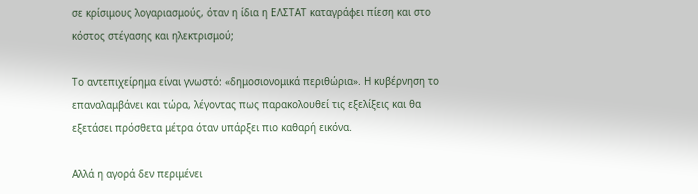σε κρίσιμους λογαριασμούς, όταν η ίδια η ΕΛΣΤΑΤ καταγράφει πίεση και στο κόστος στέγασης και ηλεκτρισμού;

Το αντεπιχείρημα είναι γνωστό: «δημοσιονομικά περιθώρια». Η κυβέρνηση το επαναλαμβάνει και τώρα, λέγοντας πως παρακολουθεί τις εξελίξεις και θα εξετάσει πρόσθετα μέτρα όταν υπάρξει πιο καθαρή εικόνα.

Αλλά η αγορά δεν περιμένει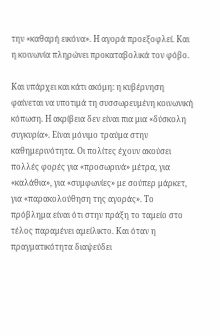την «καθαρή εικόνα». Η αγορά προεξοφλεί. Και η κοινωνία πληρώνει προκαταβολικά τον φόβο.

Και υπάρχει και κάτι ακόμη: η κυβέρνηση φαίνεται να υποτιμά τη συσσωρευμένη κοινωνική κόπωση. Η ακρίβεια δεν είναι πια μια «δύσκολη συγκυρία». Είναι μόνιμο τραύμα στην καθημερινότητα. Οι πολίτες έχουν ακούσει πολλές φορές για «προσωρινά» μέτρα, για «καλάθια», για «συμφωνίες» με σούπερ μάρκετ, για «παρακολούθηση της αγοράς». Το πρόβλημα είναι ότι στην πράξη το ταμείο στο τέλος παραμένει αμείλικτο. Και όταν η πραγματικότητα διαψεύδει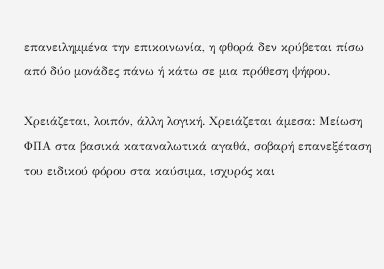επανειλημμένα την επικοινωνία, η φθορά δεν κρύβεται πίσω από δύο μονάδες πάνω ή κάτω σε μια πρόθεση ψήφου.

Χρειάζεται, λοιπόν, άλλη λογική. Χρειάζεται άμεσα: Μείωση ΦΠΑ στα βασικά καταναλωτικά αγαθά, σοβαρή επανεξέταση του ειδικού φόρου στα καύσιμα, ισχυρός και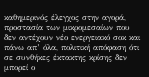καθημερινός έλεγχος στην αγορά, προστασία των μικρομεσαίων που δεν αντέχουν νέο ενεργειακό σοκ και πάνω απ’ όλα, πολιτική απόφαση ότι σε συνθήκες έκτακτης κρίσης δεν μπορεί ο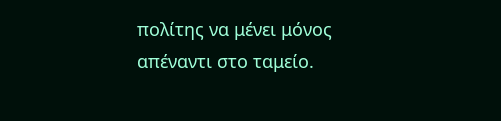πολίτης να μένει μόνος απέναντι στο ταμείο.